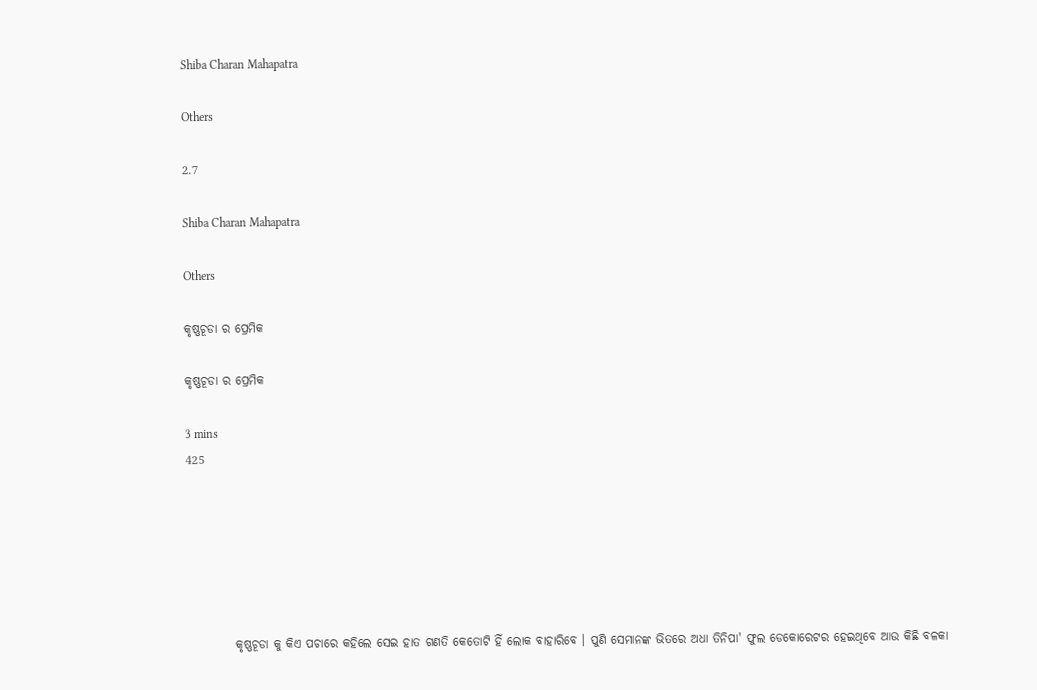Shiba Charan Mahapatra

Others

2.7

Shiba Charan Mahapatra

Others

କୃଷ୍ଣଚୂଡା ର ପ୍ରେମିକ

କୃଷ୍ଣଚୂଡା ର ପ୍ରେମିକ

3 mins
425






          କୃଷ୍ଣଚୂଡା କୁ କିଏ ପଚାରେ କହିଲେ ସେଇ ହାତ ଗଣତି କେତୋଟି ହିଁ ଲୋକ ବାହାରିବେ । ପୁଣି ସେମାନଙ୍କ ଭିତରେ ଅଧା ତିନିପା' ଫୁଲ ଡେକୋରେଟର ହେଇଥିବେ ଆଉ କିଛି ବଳକା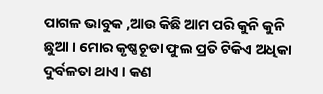ପାଗଳ ଭାବୁକ ,ଆଉ କିଛି ଆମ ପରି କୁନି କୁନି ଛୁଆ । ମୋର କୃଷ୍ଣଚୂଡା ଫୁଲ ପ୍ରତି ଟିକିଏ ଅଧିକା ଦୁର୍ବଳତା ଥାଏ । କଣ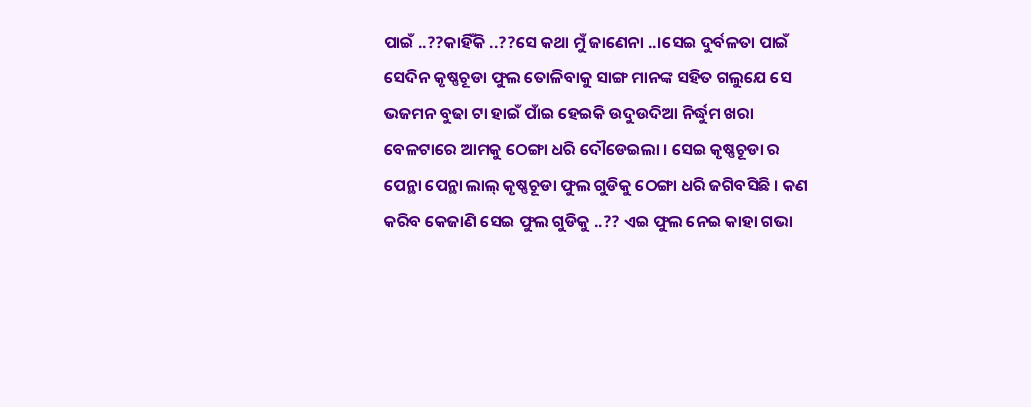ପାଇଁ ..??କାହିଁକି ..??ସେ କଥା ମୁଁ ଜାଣେନା ..।ସେଇ ଦୁର୍ବଳତା ପାଇଁ ସେଦିନ କୃଷ୍ଣଚୂଡା ଫୁଲ ତୋଳିବାକୁ ସାଙ୍ଗ ମାନଙ୍କ ସହିତ ଗଲୁଯେ ସେ ଭଜମନ ବୁଢା ଟା ହାଇଁ ପାଁଇ ହେଇକି ଉଦୁଉଦିଆ ନିର୍ଦ୍ଧୁମ ଖରା ବେଳଟାରେ ଆମକୁ ଠେଙ୍ଗା ଧରି ଦୌଡେଇଲା । ସେଇ କୃଷ୍ଣଚୂଡା ର ପେନ୍ଥା ପେନ୍ଥା ଲାଲ୍ କୃଷ୍ଣଚୂଡା ଫୁଲ ଗୁଡିକୁ ଠେଙ୍ଗା ଧରି ଜଗିବସିଛି । କଣ କରିବ କେଜାଣି ସେଇ ଫୁଲ ଗୁଡିକୁ ..?? ଏଇ ଫୁଲ ନେଇ କାହା ଗଭା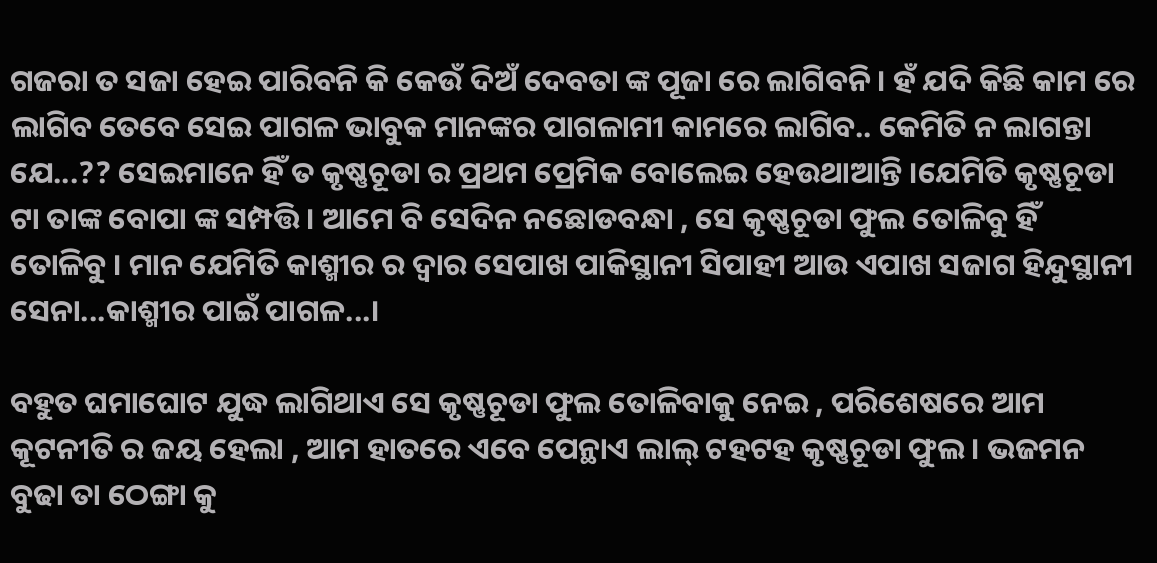ଗଜରା ତ ସଜା ହେଇ ପାରିବନି କି କେଉଁ ଦିଅଁ ଦେବତା ଙ୍କ ପୂଜା ରେ ଲାଗିବନି । ହଁ ଯଦି କିଛି କାମ ରେ ଲାଗିବ ତେବେ ସେଇ ପାଗଳ ଭାବୁକ ମାନଙ୍କର ପାଗଳାମୀ କାମରେ ଲାଗିବ.. କେମିତି ନ ଲାଗନ୍ତା ଯେ...?? ସେଇମାନେ ହିଁ ତ କୃଷ୍ଣଚୂଡା ର ପ୍ରଥମ ପ୍ରେମିକ ବୋଲେଇ ହେଉଥାଆନ୍ତି ।ଯେମିତି କୃଷ୍ଣଚୂଡା ଟା ତାଙ୍କ ବୋପା ଙ୍କ ସମ୍ପତ୍ତି । ଆମେ ବି ସେଦିନ ନଛୋଡବନ୍ଧା , ସେ କୃଷ୍ଣଚୂଡା ଫୁଲ ତୋଳିବୁ ହିଁ ତୋଳିବୁ । ମାନ ଯେମିତି କାଶ୍ମୀର ର ଦ୍ୱାର ସେପାଖ ପାକିସ୍ଥାନୀ ସିପାହୀ ଆଉ ଏପାଖ ସଜାଗ ହିନ୍ଦୁସ୍ଥାନୀ ସେନା...କାଶ୍ମୀର ପାଇଁ ପାଗଳ...।

ବହୁତ ଘମାଘୋଟ ଯୁଦ୍ଧ ଲାଗିଥାଏ ସେ କୃଷ୍ଣଚୂଡା ଫୁଲ ତୋଳିବାକୁ ନେଇ , ପରିଶେଷରେ ଆମ କୂଟନୀତି ର ଜୟ ହେଲା , ଆମ ହାତରେ ଏବେ ପେନ୍ଥାଏ ଲାଲ୍ ଟହଟହ କୃଷ୍ଣଚୂଡା ଫୁଲ । ଭଜମନ ବୁଢା ତା ଠେଙ୍ଗା କୁ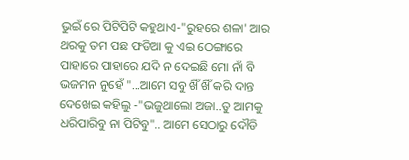ଭୁଇଁ ରେ ପିଟିପିଟି କହୁଥାଏ-"ରୁହରେ ଶଳା' ଆର ଥରକୁ ତମ ପଛ ଫଡିଆ କୁ ଏଇ ଠେଙ୍ଗାରେ ପାହାରେ ପାହାରେ ଯଦି ନ ଦେଇଛି ମୋ ନାଁ ବି ଭଜମନ ନୁହେଁ "...ଆମେ ସବୁ ଖିଁ ଖିଁ କରି ଦାନ୍ତ ଦେଖେଇ କହିଲୁ -"ଭଜୁଥାଲୋ ଅଜା..ତୁ ଆମକୁ ଧରିପାରିବୁ ନା ପିଟିବୁ".. ଆମେ ସେଠାରୁ ଦୌଡି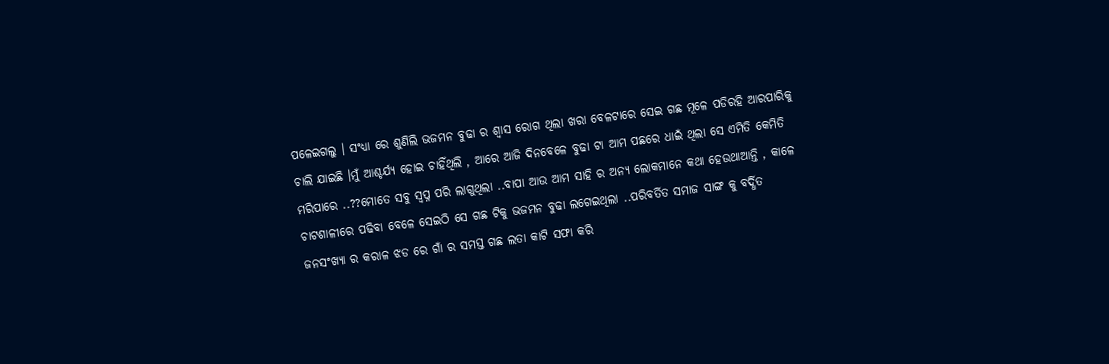ପଳେଇଗଲୁ । ସଂଧ୍ୟା ରେ ଶୁଣିଲି ଭଜମନ ବୁଢା ର ଶ୍ୱାସ ରୋଗ ଥିଲା ଖରା ବେଳଟାରେ ସେଇ ଗଛ ମୂଳେ ପଡିରହି ଆରପାରିକୁ ଚାଲି ଯାଇଛି ।ମୁଁ ଆଶ୍ଚର୍ଯ୍ୟ ହୋଇ ଚାହିଁଥିଲି , ଆରେ ଆଜି ଦିନବେଳେ ବୁଢା ଟା ଆମ ପଛରେ ଧାଇଁ ଥିଲା ସେ ଏମିତି କେମିତି ମରିପାରେ ..??ମୋତେ ସବୁ ସ୍ୱପ୍ନ ପରି ଲାଗୁଥିଲା ..ବାପା ଆଉ ଆମ ସାହି ର ଅନ୍ୟ ଲୋକମାନେ କଥା ହେଉଥାଆନ୍ତି , କାଳେ ଚାଟଶାଳୀରେ ପଢିବା ବେଳେ ସେଇଠି ସେ ଗଛ ଟିକୁ ଭଜମନ ବୁଢା ଲଗେଇଥିଲା ..ପରିବର୍ତିତ ସମାଜ ସାଙ୍ଗ କୁ ବର୍ଦ୍ଧିତ ଜନସଂଖ୍ୟା ର କରାଳ ଝଡ ରେ ଗାଁ ର ସମସ୍ତ ଗଛ ଲତା କାଟି ସଫା କରି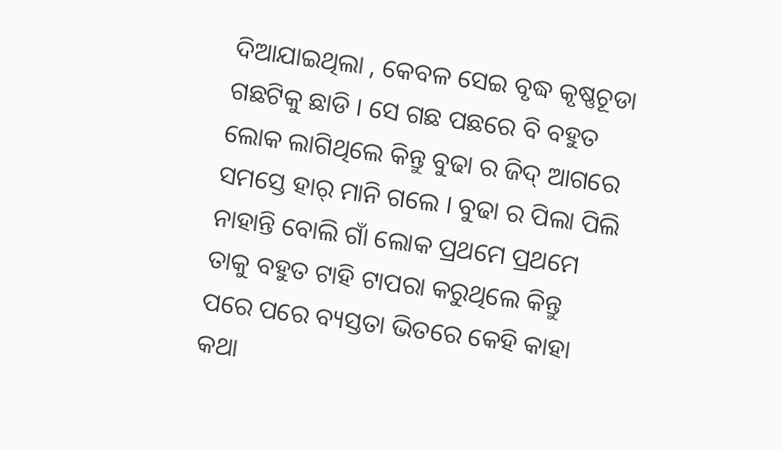ଦିଆଯାଇଥିଲା , କେବଳ ସେଇ ବୃଦ୍ଧ କୃଷ୍ଣଚୂଡା ଗଛଟିକୁ ଛାଡି । ସେ ଗଛ ପଛରେ ବି ବହୁତ ଲୋକ ଲାଗିଥିଲେ କିନ୍ତୁ ବୁଢା ର ଜିଦ୍ ଆଗରେ ସମସ୍ତେ ହାର୍ ମାନି ଗଲେ । ବୁଢା ର ପିଲା ପିଲି ନାହାନ୍ତି ବୋଲି ଗାଁ ଲୋକ ପ୍ରଥମେ ପ୍ରଥମେ ତାକୁ ବହୁତ ଟାହି ଟାପରା କରୁଥିଲେ କିନ୍ତୁ ପରେ ପରେ ବ୍ୟସ୍ତତା ଭିତରେ କେହି କାହା କଥା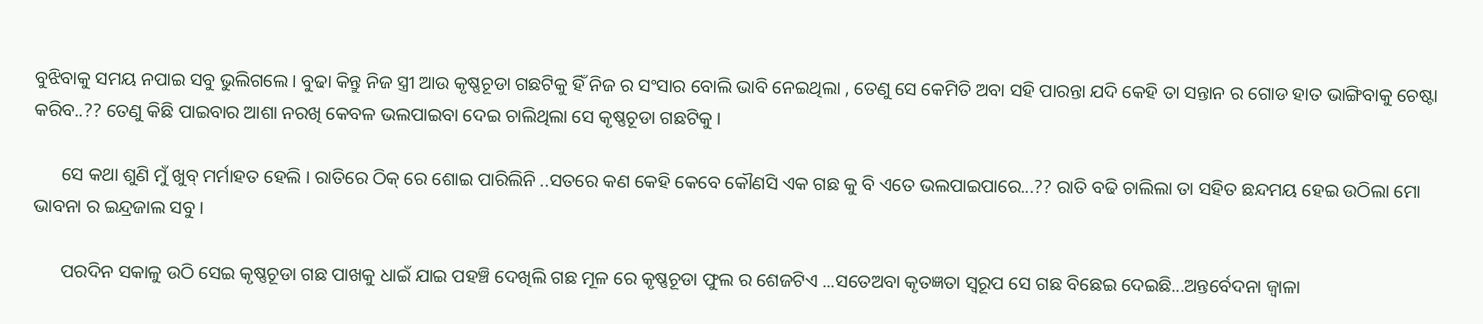ବୁଝିବାକୁ ସମୟ ନପାଇ ସବୁ ଭୁଲିଗଲେ । ବୁଢା କିନ୍ତୁ ନିଜ ସ୍ତ୍ରୀ ଆଉ କୃଷ୍ଣଚୂଡା ଗଛଟିକୁ ହିଁ ନିଜ ର ସଂସାର ବୋଲି ଭାବି ନେଇଥିଲା , ତେଣୁ ସେ କେମିତି ଅବା ସହି ପାରନ୍ତା ଯଦି କେହି ତା ସନ୍ତାନ ର ଗୋଡ ହାତ ଭାଙ୍ଗିବାକୁ ଚେଷ୍ଟା କରିବ..?? ତେଣୁ କିଛି ପାଇବାର ଆଶା ନରଖି କେବଳ ଭଲପାଇବା ଦେଇ ଚାଲିଥିଲା ସେ କୃଷ୍ଣଚୂଡା ଗଛଟିକୁ ।

      ସେ କଥା ଶୁଣି ମୁଁ ଖୁବ୍ ମର୍ମାହତ ହେଲି । ରାତିରେ ଠିକ୍ ରେ ଶୋଇ ପାରିଲିନି ..ସତରେ କଣ କେହି କେବେ କୌଣସି ଏକ ଗଛ କୁ ବି ଏତେ ଭଲପାଇପାରେ...?? ରାତି ବଢି ଚାଲିଲା ତା ସହିତ ଛନ୍ଦମୟ ହେଇ ଉଠିଲା ମୋ ଭାବନା ର ଇନ୍ଦ୍ରଜାଲ ସବୁ ।

      ପରଦିନ ସକାଳୁ ଉଠି ସେଇ କୃଷ୍ଣଚୂଡା ଗଛ ପାଖକୁ ଧାଇଁ ଯାଇ ପହଞ୍ଚି ଦେଖିଲି ଗଛ ମୂଳ ରେ କୃଷ୍ଣଚୂଡା ଫୁଲ ର ଶେଜଟିଏ ...ସତେଅବା କୃତଜ୍ଞତା ସ୍ୱରୂପ ସେ ଗଛ ବିଛେଇ ଦେଇଛି...ଅନ୍ତର୍ବେଦନା ଜ୍ୱାଳା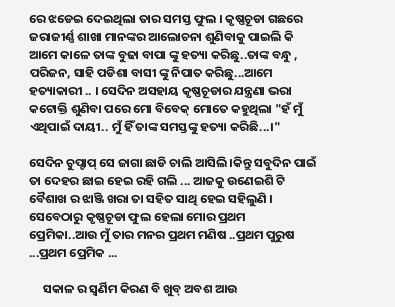ରେ ଝଡେଇ ଦେଇଥିଲା ତାର ସମସ୍ତ ଫୁଲ । କୃଷ୍ଣଚୂଡା ଗଛରେ ଜରାଜୀର୍ଣ୍ଣ ଶାଖା ମାନଙ୍କର ଆଲୋଚନା ଶୁଣିବାକୁ ପାଇଲି କି ଆମେ କାଳେ ତାଙ୍କ ବୁଢା ବାପା ଙ୍କୁ ହତ୍ୟା କରିଛୁ..ତାଙ୍କ ବନ୍ଧୁ , ପରିଜନ, ସାହି ପଡିଶା ବାସୀ ଙ୍କୁ ନିପାତ କରିଛୁ...ଆମେ ହତ୍ୟାକାରୀ .. । ସେଦିନ ଅସହାୟ କୃଷ୍ଣଚୂଡାର ଯନ୍ତ୍ରଣା ଭରା କଟୋକ୍ତି ଶୁଣିବା ପରେ ମୋ ବିବେକ୍ ମୋତେ କହୁଥିଲା "ହଁ ମୁଁ ଏଥିପାଇଁ ଦାୟୀ.. ମୁଁ ହିଁ ତାଙ୍କ ସମସ୍ତଙ୍କୁ ହତ୍ୟା କରିଛି...।"

ସେଦିନ ଚୁପ୍ଚାପ୍ ସେ ଜାଗା ଛାଡି ଚାଲି ଆସିଲି ।କିନ୍ତୁ ସବୁଦିନ ପାଇଁ ତା ଦେହର ଛାଇ ହେଇ ରହି ଗଲି ... ଆଜକୁ ଉଣେଇଶି ଟି ବୈଶାଖ ର ଝାଞ୍ଜି ଖରା ତା ସହିତ ସାଥି ହେଇ ସହିଲୁଣି । ସେବେଠାରୁ କୃଷ୍ଣଚୂଡା ଫୁଲ ହେଲା ମୋର ପ୍ରଥମ ପ୍ରେମିକା..ଆଉ ମୁଁ ତାର ମନର ପ୍ରଥମ ମଣିଷ ..ପ୍ରଥମ ପୁରୁଷ ...ପ୍ରଥମ ପ୍ରେମିକ ...

     ସକାଳ ର ସ୍ୱର୍ଣିମ କିରଣ ବି ଖୁବ୍ ଅବଶ ଆଉ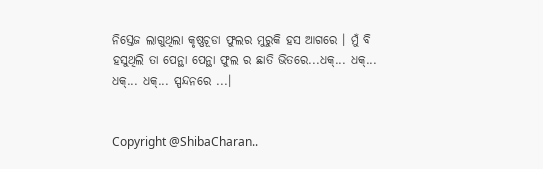ନିସ୍ତେଜ ଲାଗୁଥିଲା କୃଷ୍ଣଚୂଡା ଫୁଲର ମୁରୁକି ହସ ଆଗରେ । ମୁଁ ବି ହସୁଥିଲି ତା ପେନ୍ଥା ପେନ୍ଥା ଫୁଲ ର ଛାତି ଭିତରେ...ଧକ୍... ଧକ୍... ଧକ୍... ଧକ୍... ସ୍ପନ୍ଦନରେ ...।


Copyright @ShibaCharan..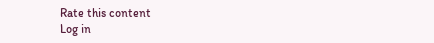Rate this content
Log in